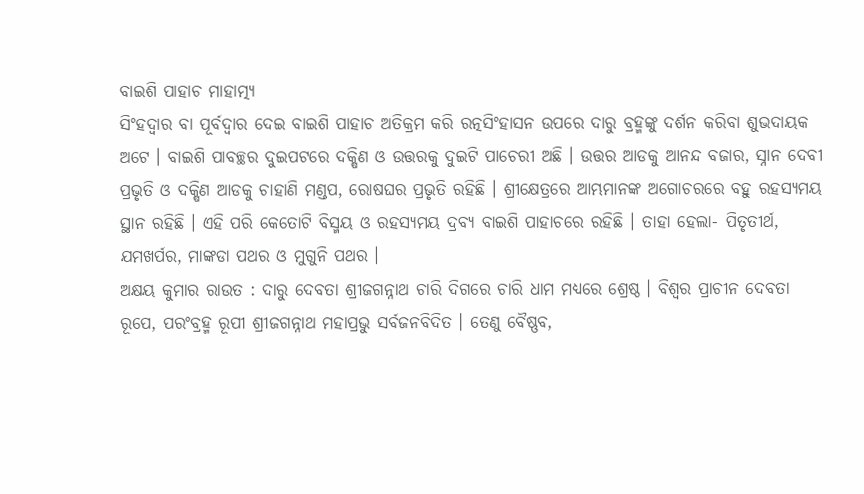ବାଇଶି ପାହାଚ ମାହାତ୍ମ୍ୟ
ସିଂହଦ୍ୱାର ବା ପୂର୍ବଦ୍ୱାର ଦେଇ ବାଇଶି ପାହାଚ ଅତିକ୍ରମ କରି ରତ୍ନସିଂହାସନ ଉପରେ ଦାରୁ ବ୍ରହ୍ମଙ୍କୁ ଦର୍ଶନ କରିବା ଶୁଭଦାୟକ ଅଟେ । ବାଇଶି ପାବଚ୍ଛର ଦୁଇପଟରେ ଦକ୍ଷିଣ ଓ ଉତ୍ତରକୁ ଦୁଇଟି ପାଚେରୀ ଅଛି । ଉତ୍ତର ଆଡକୁ ଆନନ୍ଦ ବଜାର, ସ୍ନାନ ଦେବୀ ପ୍ରଭୃତି ଓ ଦକ୍ଷିଣ ଆଡକୁ ଚାହାଣି ମଣ୍ଡପ, ରୋଷଘର ପ୍ରଭୃତି ରହିଛି । ଶ୍ରୀକ୍ଷେତ୍ରରେ ଆମ୍ଭମାନଙ୍କ ଅଗୋଚରରେ ବହୁ ରହସ୍ୟମୟ ସ୍ଥାନ ରହିଛି । ଏହି ପରି କେତୋଟି ବିସ୍ମୟ ଓ ରହସ୍ୟମୟ ଦ୍ରବ୍ୟ ବାଇଶି ପାହାଚରେ ରହିଛି । ତାହା ହେଲା- ପିତୃତୀର୍ଥ, ଯମଖର୍ପର, ମାଙ୍କଡା ପଥର ଓ ମୁଗୁନି ପଥର ।
ଅକ୍ଷୟ କୁମାର ରାଉତ : ଦାରୁ ଦେବତା ଶ୍ରୀଜଗନ୍ନାଥ ଚାରି ଦିଗରେ ଚାରି ଧାମ ମଧ୍ୟରେ ଶ୍ରେଷ୍ଠ । ବିଶ୍ୱର ପ୍ରାଚୀନ ଦେବତା ରୂପେ, ପରଂବ୍ରହ୍ମ ରୂପୀ ଶ୍ରୀଜଗନ୍ନାଥ ମହାପ୍ରଭୁ ସର୍ବଜନବିଦିତ । ତେଣୁ ବୈଷ୍ଣବ,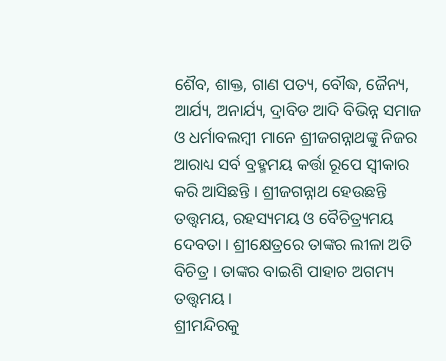ଶୈବ, ଶାକ୍ତ, ଗାଣ ପତ୍ୟ, ବୌଦ୍ଧ, ଜୈନ୍ୟ, ଆର୍ଯ୍ୟ, ଅନାର୍ଯ୍ୟ, ଦ୍ରାବିଡ ଆଦି ବିଭିନ୍ନ ସମାଜ ଓ ଧର୍ମାବଲମ୍ବୀ ମାନେ ଶ୍ରୀଜଗନ୍ନାଥଙ୍କୁ ନିଜର ଆରାଧ୍ୟ ସର୍ବ ବ୍ରହ୍ମମୟ କର୍ତ୍ତା ରୂପେ ସ୍ୱୀକାର କରି ଆସିଛନ୍ତି । ଶ୍ରୀଜଗନ୍ନାଥ ହେଉଛନ୍ତି ତତ୍ତ୍ୱମୟ, ରହସ୍ୟମୟ ଓ ବୈଚିତ୍ର୍ୟମୟ ଦେବତା । ଶ୍ରୀକ୍ଷେତ୍ରରେ ତାଙ୍କର ଲୀଳା ଅତି ବିଚିତ୍ର । ତାଙ୍କର ବାଇଶି ପାହାଚ ଅଗମ୍ୟ ତତ୍ତ୍ୱମୟ ।
ଶ୍ରୀମନ୍ଦିରକୁ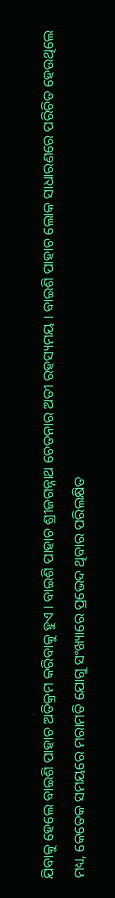ଯିବାକୁ ହେଲେ ବାଇଶି ପାହାଚ ଅତିକ୍ରମ କରିବାକୁ ହୁଏ । ବାଇଶି ପାହାଚ ଶ୍ରୀଜଗନ୍ନାଥ ଚେତନାର ଅତୀ ରହସ୍ୟମୟ । ବାଇଶି ପାହାଚ ଲୋକ ସାଧାରଣରେ ପରିଚିତ ହେଉଥିଲେ ମଧ୍ୟ, କେତେକ ସମୟରେ ମରାମତି ଯୋଗୁ ସଂଖ୍ୟାରେ ପ୍ରଭେଦ ଥିବାର ପରିଲକ୍ଷିତ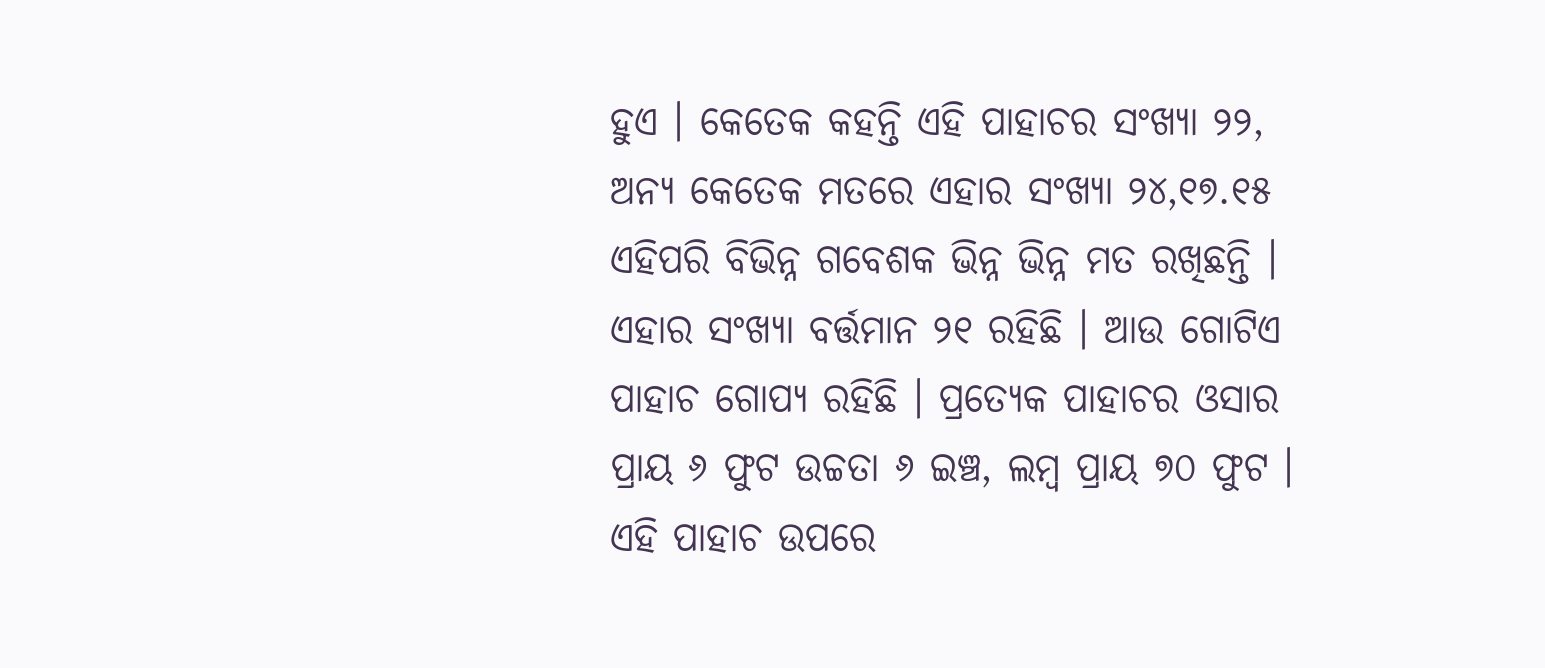ହୁଏ । କେତେକ କହନ୍ତି ଏହି ପାହାଚର ସଂଖ୍ୟା ୨୨, ଅନ୍ୟ କେତେକ ମତରେ ଏହାର ସଂଖ୍ୟା ୨୪,୧୭.୧୫ ଏହିପରି ବିଭିନ୍ନ ଗବେଶକ ଭିନ୍ନ ଭିନ୍ନ ମତ ରଖିଛନ୍ତି । ଏହାର ସଂଖ୍ୟା ବର୍ତ୍ତମାନ ୨୧ ରହିଛି । ଆଉ ଗୋଟିଏ ପାହାଚ ଗୋପ୍ୟ ରହିଛି । ପ୍ରତ୍ୟେକ ପାହାଚର ଓସାର ପ୍ରାୟ ୬ ଫୁଟ ଉଚ୍ଚତା ୬ ଇଞ୍ଚ, ଲମ୍ବ ପ୍ରାୟ ୭୦ ଫୁଟ । ଏହି ପାହାଚ ଉପରେ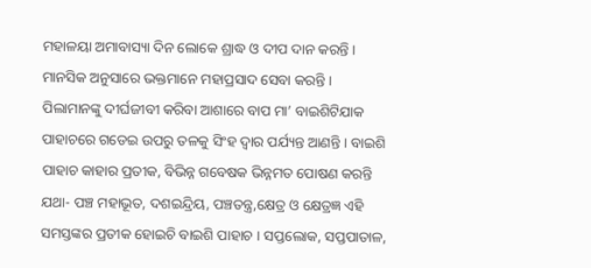ମହାଳୟା ଅମାବାସ୍ୟା ଦିନ ଲୋକେ ଶ୍ରାଦ୍ଧ ଓ ଦୀପ ଦାନ କରନ୍ତି । ମାନସିକ ଅନୁସାରେ ଭକ୍ତମାନେ ମହାପ୍ରସାଦ ସେବା କରନ୍ତି । ପିଲାମାନଙ୍କୁ ଦୀର୍ଘଜୀବୀ କରିବା ଆଶାରେ ବାପ ମା’ ବାଇଶିଟିଯାକ ପାହାଚରେ ଗଡେଇ ଉପରୁ ତଳକୁ ସିଂହ ଦ୍ୱାର ପର୍ଯ୍ୟନ୍ତ ଆଣନ୍ତି । ବାଇଶି ପାହାଚ କାହାର ପ୍ରତୀକ, ବିଭିନ୍ନ ଗବେଷକ ଭିନ୍ନମତ ପୋଷଣ କରନ୍ତି ଯଥା- ପଞ୍ଚ ମହାଭୂତ, ଦଶଇନ୍ଦ୍ରିୟ, ପଞ୍ଚତନ୍ତ୍ର,କ୍ଷେତ୍ର ଓ କ୍ଷେତ୍ରଜ୍ଞ ଏହି ସମସ୍ତଙ୍କର ପ୍ରତୀକ ହୋଇଚି ବାଇଶି ପାହାଚ । ସପ୍ତଲୋକ, ସପ୍ତପାତାଳ,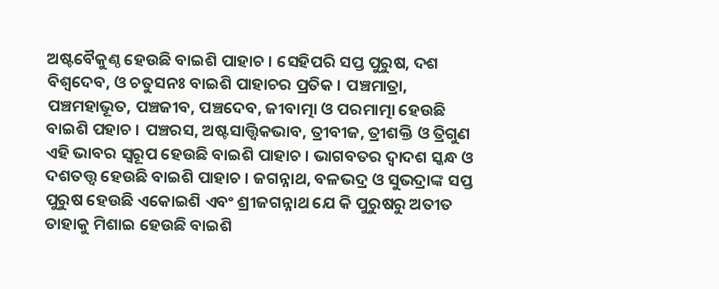ଅଷ୍ଟବୈକୁଣ୍ଠ ହେଉଛି ବାଇଶି ପାହାଚ । ସେହିପରି ସପ୍ତ ପୁରୁଷ, ଦଶ ବିଶ୍ୱଦେବ, ଓ ଚତୁସନଃ ବାଇଶି ପାହାଚର ପ୍ରତିକ । ପଞ୍ଚମାତ୍ରା, ପଞ୍ଚମହାଭୂତ, ପଞ୍ଚଜୀବ, ପଞ୍ଚଦେବ, ଜୀବାତ୍ମା ଓ ପରମାତ୍ମା ହେଉଛି ବାଇଶି ପହାଚ । ପଞ୍ଚରସ, ଅଷ୍ଟସାତ୍ତ୍ୱିକଭାବ, ତ୍ରୀବୀଜ, ତ୍ରୀଶକ୍ତି ଓ ତ୍ରିଗୁଣ ଏହି ଭାବର ସ୍ୱରୂପ ହେଉଛି ବାଇଶି ପାହାଚ । ଭାଗବତର ଦ୍ୱାଦଶ ସ୍କନ୍ଧ ଓ ଦଶତତ୍ତ୍ୱ ହେଉଛି ବାଇଶି ପାହାଚ । ଜଗନ୍ନାଥ, ବଳଭଦ୍ର ଓ ସୁଭଦ୍ରାଙ୍କ ସପ୍ତ ପୁରୁଷ ହେଉଛି ଏକୋଇଶି ଏବଂ ଶ୍ରୀଜଗନ୍ନାଥ ଯେ କି ପୁରୁଷରୁ ଅତୀତ ତାହାକୁ ମିଶାଇ ହେଉଛି ବାଇଶି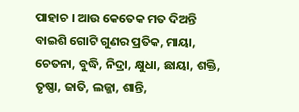ପାହାଚ । ଆଉ କେତେକ ମତ ଦିଅନ୍ତି ବାଇଶି ଗୋଟି ଗୁଣର ପ୍ରତିକ, ମାୟା, ଚେତନା, ବୁଦ୍ଧି, ନିଦ୍ରା, କ୍ଷୁଧା, ଛାୟା, ଶକ୍ତି, ତୃଷ୍ଣା, ଜାତି, ଲଜ୍ଜା, ଶାନ୍ତି,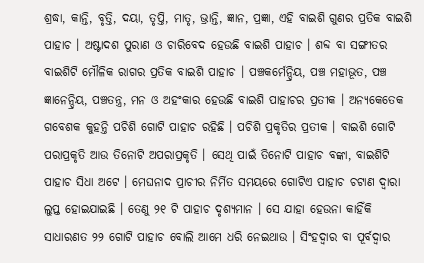ଶ୍ରଦ୍ଧା, କାନ୍ତି, ବୃତ୍ତି, ଦୟା, ତୃପ୍ତି, ମାତୃ, ଭ୍ରାନ୍ତି, ଜ୍ଞାନ, ପ୍ରଜ୍ଞା, ଏହି ବାଇଶି ଗୁଣର ପ୍ରତିକ ବାଇଶି ପାହାଚ । ଅଷ୍ଟାଦଶ ପୁରାଣ ଓ ଚାରିବେଦ ହେଉଛି ବାଇଶି ପାହାଚ । ଶବ୍ଦ ବା ସଙ୍ଗୀତର ବାଇଶିଟି ମୌଳିକ ରାଗର ପ୍ରତିକ ବାଇଶି ପାହାଚ । ପଞ୍ଚକର୍ମେନ୍ଦ୍ରିୟ, ପଞ୍ଚ ମହାଭୂତ, ପଞ୍ଚ ଜ୍ଞାନେନ୍ଦ୍ରିୟ, ପଞ୍ଚତନ୍ତ୍ର, ମନ ଓ ଅହଂକାର ହେଉଛି ବାଇଶି ପାହାଚର ପ୍ରତୀକ । ଅନ୍ୟକେତେକ ଗବେଶକ କୁହନ୍ତି ପଚିଶି ଗୋଟି ପାହାଚ ରହିଛି । ପଚିଶି ପ୍ରକୃତିର ପ୍ରତୀକ । ବାଇଶି ଗୋଟି ପରାପ୍ରକୃତି ଆଉ ତିନୋଟି ଅପରାପ୍ରକୃତି । ସେଥି ପାଇଁ ତିନୋଟି ପାହାଚ ବଙ୍କା, ବାଇଶିଟି ପାହାଚ ସିଧା ଅଟେ । ମେଘନାଦ ପ୍ରାଚୀର ନିର୍ମିତ ସମୟରେ ଗୋଟିଏ ପାହାଚ ଚଟାଣ ଦ୍ୱାରା ଲୁପ୍ତ ହୋଇଯାଇଛି । ତେଣୁ ୨୧ ଟି ପାହାଚ ଦୃଶ୍ୟମାନ । ସେ ଯାହା ହେଉନା କାହିଁକି ସାଧାରଣତ ୨୨ ଗୋଟି ପାହାଚ ବୋଲି ଆମେ ଧରି ନେଇଥାଉ । ସିଂହଦ୍ୱାର ବା ପୂର୍ବଦ୍ୱାର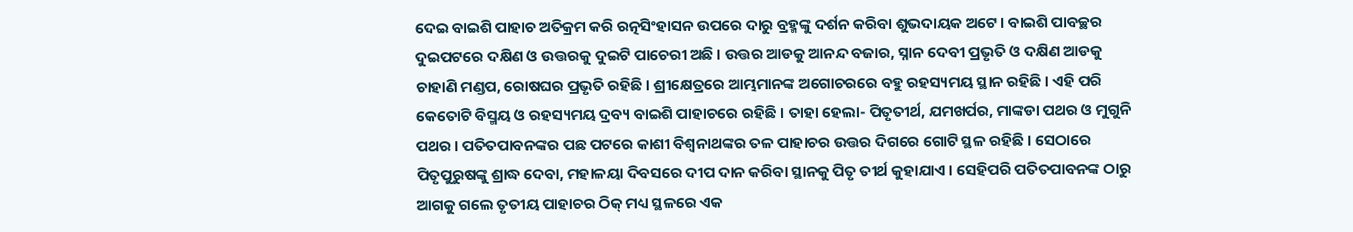ଦେଇ ବାଇଶି ପାହାଚ ଅତିକ୍ରମ କରି ରତ୍ନସିଂହାସନ ଉପରେ ଦାରୁ ବ୍ରହ୍ମଙ୍କୁ ଦର୍ଶନ କରିବା ଶୁଭଦାୟକ ଅଟେ । ବାଇଶି ପାବଚ୍ଛର ଦୁଇପଟରେ ଦକ୍ଷିଣ ଓ ଉତ୍ତରକୁ ଦୁଇଟି ପାଚେରୀ ଅଛି । ଉତ୍ତର ଆଡକୁ ଆନନ୍ଦ ବଜାର, ସ୍ନାନ ଦେବୀ ପ୍ରଭୃତି ଓ ଦକ୍ଷିଣ ଆଡକୁ ଚାହାଣି ମଣ୍ଡପ, ରୋଷଘର ପ୍ରଭୃତି ରହିଛି । ଶ୍ରୀକ୍ଷେତ୍ରରେ ଆମ୍ଭମାନଙ୍କ ଅଗୋଚରରେ ବହୁ ରହସ୍ୟମୟ ସ୍ଥାନ ରହିଛି । ଏହି ପରି କେତୋଟି ବିସ୍ମୟ ଓ ରହସ୍ୟମୟ ଦ୍ରବ୍ୟ ବାଇଶି ପାହାଚରେ ରହିଛି । ତାହା ହେଲା- ପିତୃତୀର୍ଥ, ଯମଖର୍ପର, ମାଙ୍କଡା ପଥର ଓ ମୁଗୁନି ପଥର । ପତିତପାବନଙ୍କର ପଛ ପଟରେ କାଶୀ ବିଶ୍ୱନାଥଙ୍କର ତଳ ପାହାଚର ଉତ୍ତର ଦିଗରେ ଗୋଟି ସ୍ଥଳ ରହିଛି । ସେଠାରେ ପିତୃପୁରୁଷଙ୍କୁ ଶ୍ରାଦ୍ଧ ଦେବା, ମହାଳୟା ଦିବସରେ ଦୀପ ଦାନ କରିବା ସ୍ଥାନକୁ ପିତୃ ତୀର୍ଥ କୁହାଯାଏ । ସେହିପରି ପତିତପାବନଙ୍କ ଠାରୁ ଆଗକୁ ଗଲେ ତୃତୀୟ ପାହାଚର ଠିକ୍ ମଧ୍ୟ ସ୍ଥଳରେ ଏକ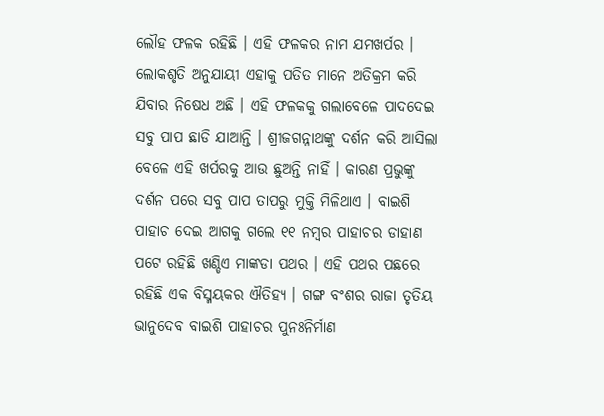ଲୌହ ଫଳକ ରହିଛି । ଏହି ଫଳକର ନାମ ଯମଖର୍ପର । ଲୋକଶୃତି ଅନୁଯାୟୀ ଏହାକୁ ପତିତ ମାନେ ଅତିକ୍ରମ କରି ଯିବାର ନିଷେଧ ଅଛି । ଏହି ଫଳକକୁ ଗଲାବେଳେ ପାଦଦେଇ ସବୁ ପାପ ଛାଡି ଯାଆନ୍ତି । ଶ୍ରୀଜଗନ୍ନାଥଙ୍କୁ ଦର୍ଶନ କରି ଆସିଲା ବେଳେ ଏହି ଖର୍ପରକୁ ଆଉ ଛୁଅନ୍ତି ନାହିଁ । କାରଣ ପ୍ରଭୁଙ୍କୁ ଦର୍ଶନ ପରେ ସବୁ ପାପ ତାପରୁ ମୁକ୍ତି ମିଳିଥାଏ । ବାଇଶି ପାହାଚ ଦେଇ ଆଗକୁ ଗଲେ ୧୧ ନମ୍ବର ପାହାଚର ଡାହାଣ ପଟେ ରହିଛି ଖଣ୍ଡିଏ ମାଙ୍କଡା ପଥର । ଏହି ପଥର ପଛରେ ରହିଛି ଏକ ବିସ୍ମୟକର ଐତିହ୍ୟ । ଗଙ୍ଗ ବଂଶର ରାଜା ତୃତିୟ ଭାନୁଦେବ ବାଇଶି ପାହାଚର ପୁନଃନିର୍ମାଣ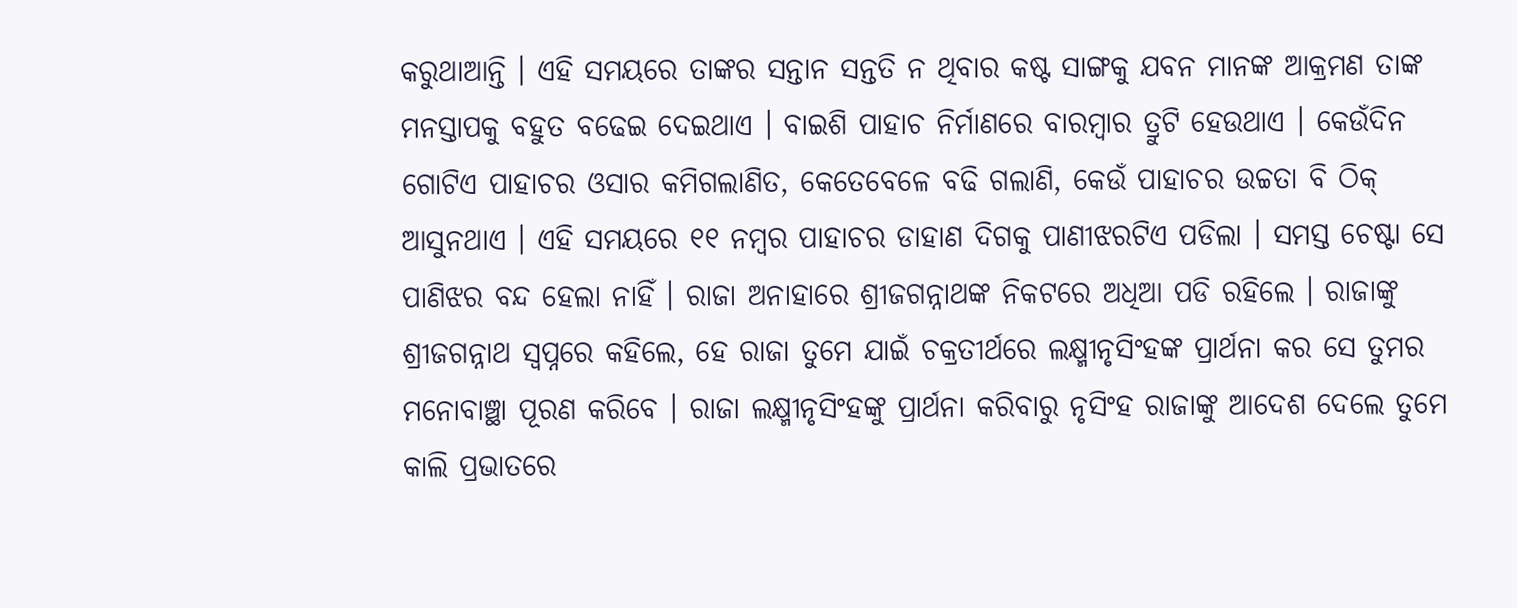କରୁଥାଆନ୍ତି । ଏହି ସମୟରେ ତାଙ୍କର ସନ୍ତାନ ସନ୍ତତି ନ ଥିବାର କଷ୍ଟ ସାଙ୍ଗକୁ ଯବନ ମାନଙ୍କ ଆକ୍ରମଣ ତାଙ୍କ ମନସ୍ତାପକୁ ବହୁତ ବଢେଇ ଦେଇଥାଏ । ବାଇଶି ପାହାଚ ନିର୍ମାଣରେ ବାରମ୍ବାର ତ୍ରୁଟି ହେଉଥାଏ । କେଉଁଦିନ ଗୋଟିଏ ପାହାଚର ଓସାର କମିଗଲାଣିତ, କେତେବେଳେ ବଢି ଗଲାଣି, କେଉଁ ପାହାଚର ଉଚ୍ଚତା ବି ଠିକ୍ ଆସୁନଥାଏ । ଏହି ସମୟରେ ୧୧ ନମ୍ବର ପାହାଚର ଡାହାଣ ଦିଗକୁ ପାଣୀଝରଟିଏ ପଡିଲା । ସମସ୍ତ ଚେଷ୍ଟା ସେ ପାଣିଝର ବନ୍ଦ ହେଲା ନାହିଁ । ରାଜା ଅନାହାରେ ଶ୍ରୀଜଗନ୍ନାଥଙ୍କ ନିକଟରେ ଅଧିଆ ପଡି ରହିଲେ । ରାଜାଙ୍କୁ ଶ୍ରୀଜଗନ୍ନାଥ ସ୍ୱପ୍ନରେ କହିଲେ, ହେ ରାଜା ତୁମେ ଯାଇଁ ଚକ୍ରତୀର୍ଥରେ ଲକ୍ଷ୍ମୀନୃସିଂହଙ୍କ ପ୍ରାର୍ଥନା କର ସେ ତୁମର ମନୋବାଞ୍ଛା ପୂରଣ କରିବେ । ରାଜା ଲକ୍ଷ୍ମୀନୃସିଂହଙ୍କୁ ପ୍ରାର୍ଥନା କରିବାରୁ ନୃସିଂହ ରାଜାଙ୍କୁ ଆଦେଶ ଦେଲେ ତୁମେ କାଲି ପ୍ରଭାତରେ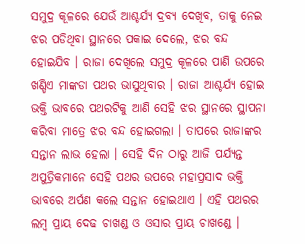ସମୁଦ୍ର କୂଳରେ ଯେଉଁ ଆଶ୍ଚର୍ଯ୍ୟ ଦ୍ରବ୍ୟ ଦେଖିବ, ତାକୁ ନେଇ ଝର ପଡିଥିବା ସ୍ଥାନରେ ପକାଇ ଦେଲେ, ଝର ବନ୍ଦ ହୋଇଯିବ । ରାଜା ଦେଖିଲେ ସମୁଦ୍ର କୂଳରେ ପାଣି ଉପରେ ଖଣ୍ଡିଏ ମାଙ୍କଡା ପଥର ଭାସୁଥିବାର । ରାଜା ଆଶ୍ଚର୍ଯ୍ୟ ହୋଇ ଭକ୍ତି ଭାବରେ ପଥରଟିକୁ ଆଣି ସେହି ଝର ସ୍ଥାନରେ ସ୍ଥାପନା କରିବା ମାତ୍ରେ ଝର ବନ୍ଦ ହୋଇଗଲା । ତାପରେ ରାଜାଙ୍କର ସନ୍ତାନ ଲାଭ ହେଲା । ସେହି ଦିନ ଠାରୁ ଆଜି ପର୍ଯ୍ୟନ୍ତ ଅପୁତ୍ରିକମାନେ ସେହି ପଥର ଉପରେ ମହାପ୍ରସାଦ ଭକ୍ତି ଭାବରେ ଅର୍ପଣ କଲେ ସନ୍ତାନ ହୋଇଥାଏ । ଏହି ପଥରର ଲମ୍ବ ପ୍ରାୟ ଦେଢ ଚାଖଣ୍ଡ ଓ ଓସାର ପ୍ରାୟ ଚାଖଣ୍ଡେ ।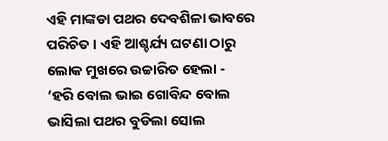ଏହି ମାଙ୍କଡା ପଥର ଦେବଶିଳା ଭାବରେ ପରିଚିତ । ଏହି ଆଶ୍ଚର୍ଯ୍ୟ ଘଟଣା ଠାରୁ ଲୋକ ମୁଖରେ ଉଚ୍ଚାରିତ ହେଲା -
‘ହରି ବୋଲ ଭାଇ ଗୋବିନ୍ଦ ବୋଲ
ଭାସିଲା ପଥର ବୁଡିଲା ସୋଲ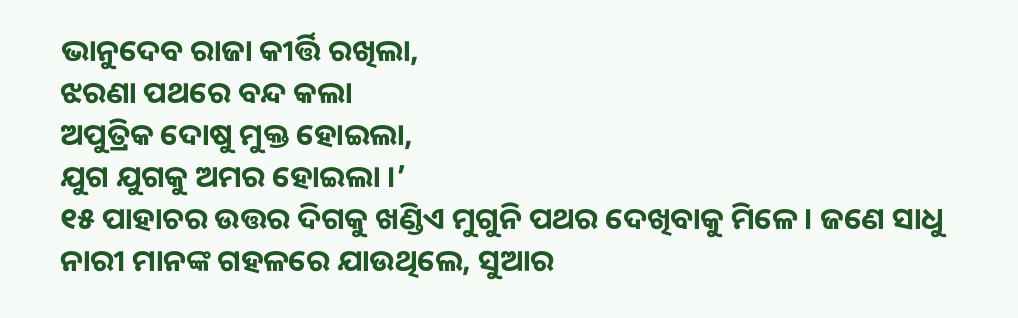ଭାନୁଦେବ ରାଜା କୀର୍ତ୍ତି ରଖିଲା,
ଝରଣା ପଥରେ ବନ୍ଦ କଲା
ଅପୁତ୍ରିକ ଦୋଷୁ ମୁକ୍ତ ହୋଇଲା,
ଯୁଗ ଯୁଗକୁ ଅମର ହୋଇଲା ।’
୧୫ ପାହାଚର ଉତ୍ତର ଦିଗକୁ ଖଣ୍ଡିଏ ମୁଗୁନି ପଥର ଦେଖିବାକୁ ମିଳେ । ଜଣେ ସାଧୁ ନାରୀ ମାନଙ୍କ ଗହଳରେ ଯାଉଥିଲେ, ସୁଆର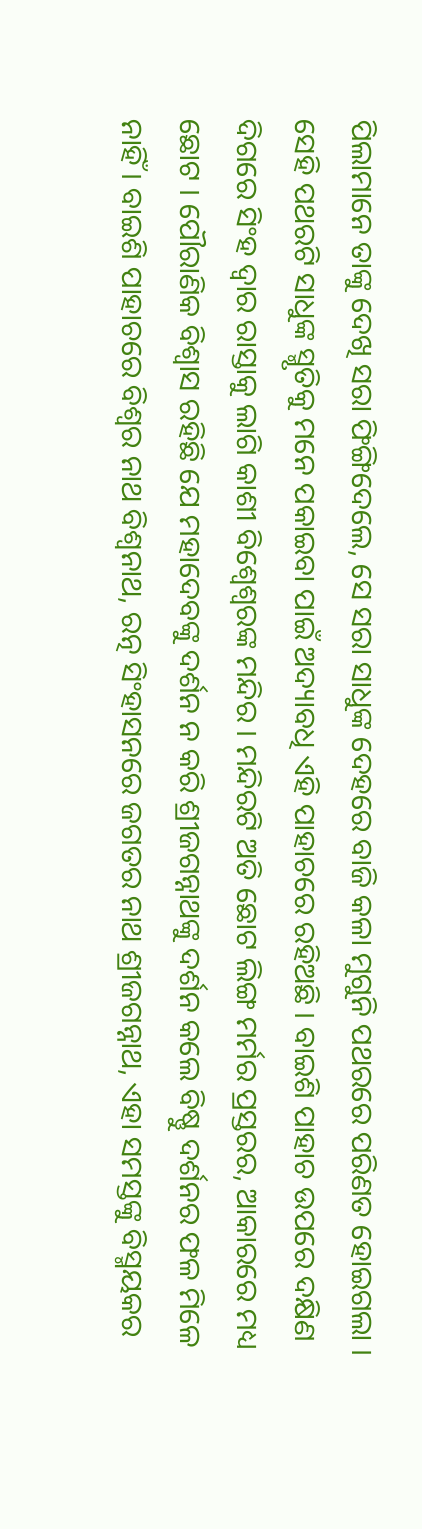ପିଲାମାନେ ତାଙ୍କୁ ଦେଖି ସରା ଫିଙ୍ଗିଦେଲେ, ସେ ସରା ସାଧୁଙ୍କ ଦେହରେ ବାଜି କଳା ମୁଗୁନି ପଥରରେ ପରିଣତ ହୋଇଗଲା । ସେହି ପଥରଟି ସାଧୁଙ୍କ ସ୍ମୃତିକୁ ମନେ ପକାଇବା ପାଇଁ ଅଦ୍ୟାବଧି ଏହି ପାହାଚରେ ରହିଅଛି । ବାଇଶି ପାହାଚ ଉପରେ ଦକ୍ଷିଣ ଦିଗରେ ସିଂହ ଦ୍ୱାର ରାସ୍ତାକୁ ଲାଗି କାଶୀ ବିଶ୍ୱେଶ୍ୱରଙ୍କ ମନ୍ଦିର । ମନ୍ଦିରଟି ଅତି ଛୋଟ ଲିଙ୍ଗ ମର୍ମର ପ୍ରସ୍ତରର, ଆକାରରେ ମଧ୍ୟ ଛୋଟ । ପୌରାଣିକ ବିଶ୍ୱାସ ରହିଛି ଯେ ମହାଦେବଙ୍କୁ ଦର୍ଶନ ନ କରି ଶ୍ରୀଜଗନ୍ନାଥଙ୍କୁ ଦର୍ଶନ କଲେ ବିଷ୍ଣୁ ଦର୍ଶନର ଫଳ ମିଳେ ନାହିଁ । ବାଇଶି ପାହାଚରେ ବିଶ୍ୱର ନାଥ ବିଶ୍ୱନାଥ, ରତ୍ନ ସିଂହାସନରେ ଜଗତର ନାଥ ଶ୍ରୀଜଗନ୍ନାଥ, ଏହା ସମସ୍ତଙ୍କୁ ବିସ୍ମୟକର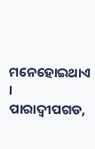ମନେହୋଇଥାଏ ।
ପାରାଦ୍ୱୀପଗଡ,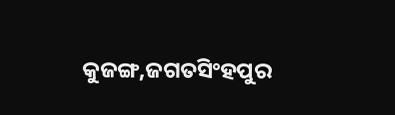କୁଜଙ୍ଗ,ଜଗତସିଂହପୁର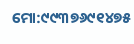ମୋ:୯୯୩୭୬୯୧୪୭୫